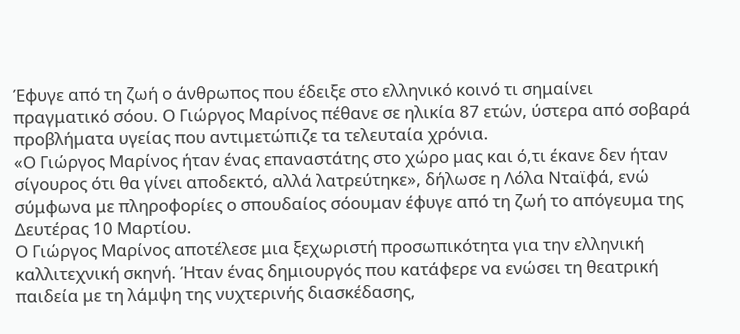Έφυγε από τη ζωή ο άνθρωπος που έδειξε στο ελληνικό κοινό τι σημαίνει πραγματικό σόου. Ο Γιώργος Μαρίνος πέθανε σε ηλικία 87 ετών, ύστερα από σοβαρά προβλήματα υγείας που αντιμετώπιζε τα τελευταία χρόνια.
«Ο Γιώργος Μαρίνος ήταν ένας επαναστάτης στο χώρο μας και ό,τι έκανε δεν ήταν σίγουρος ότι θα γίνει αποδεκτό, αλλά λατρεύτηκε», δήλωσε η Λόλα Νταϊφά, ενώ σύμφωνα με πληροφορίες ο σπουδαίος σόουμαν έφυγε από τη ζωή το απόγευμα της Δευτέρας 10 Μαρτίου.
Ο Γιώργος Μαρίνος αποτέλεσε μια ξεχωριστή προσωπικότητα για την ελληνική καλλιτεχνική σκηνή. Ήταν ένας δημιουργός που κατάφερε να ενώσει τη θεατρική παιδεία με τη λάμψη της νυχτερινής διασκέδασης,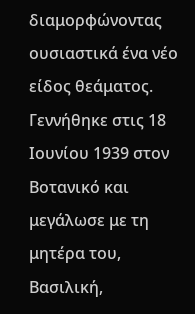διαμορφώνοντας ουσιαστικά ένα νέο είδος θεάματος.
Γεννήθηκε στις 18 Ιουνίου 1939 στον Βοτανικό και μεγάλωσε με τη μητέρα του, Βασιλική,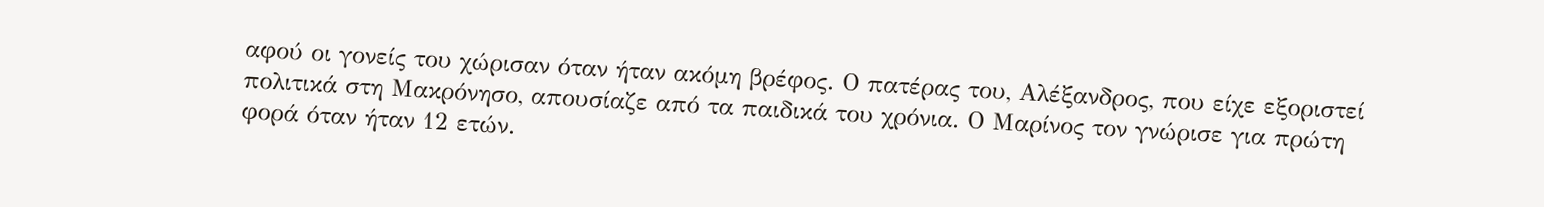αφού οι γονείς του χώρισαν όταν ήταν ακόμη βρέφος. Ο πατέρας του, Αλέξανδρος, που είχε εξοριστεί πολιτικά στη Μακρόνησο, απουσίαζε από τα παιδικά του χρόνια. Ο Μαρίνος τον γνώρισε για πρώτη φορά όταν ήταν 12 ετών.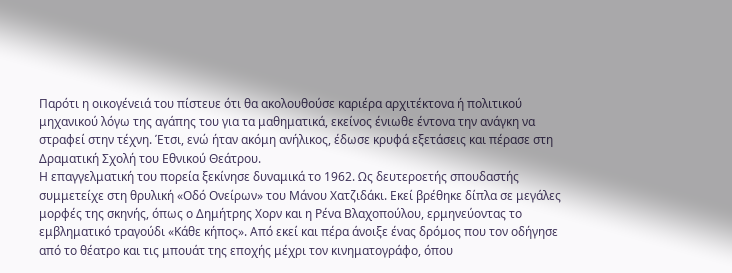Παρότι η οικογένειά του πίστευε ότι θα ακολουθούσε καριέρα αρχιτέκτονα ή πολιτικού μηχανικού λόγω της αγάπης του για τα μαθηματικά, εκείνος ένιωθε έντονα την ανάγκη να στραφεί στην τέχνη. Έτσι, ενώ ήταν ακόμη ανήλικος, έδωσε κρυφά εξετάσεις και πέρασε στη Δραματική Σχολή του Εθνικού Θεάτρου.
Η επαγγελματική του πορεία ξεκίνησε δυναμικά το 1962. Ως δευτεροετής σπουδαστής συμμετείχε στη θρυλική «Οδό Ονείρων» του Μάνου Χατζιδάκι. Εκεί βρέθηκε δίπλα σε μεγάλες μορφές της σκηνής, όπως ο Δημήτρης Χορν και η Ρένα Βλαχοπούλου, ερμηνεύοντας το εμβληματικό τραγούδι «Κάθε κήπος». Από εκεί και πέρα άνοιξε ένας δρόμος που τον οδήγησε από το θέατρο και τις μπουάτ της εποχής μέχρι τον κινηματογράφο, όπου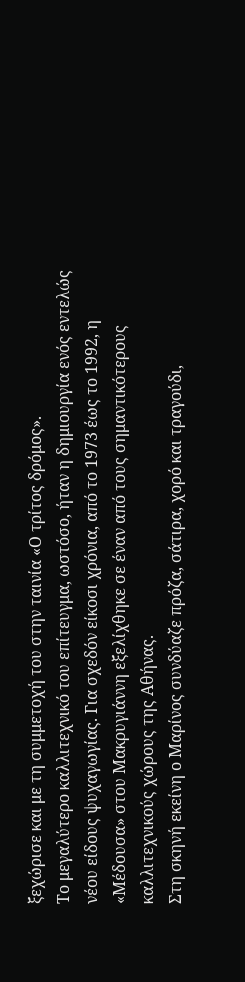ξεχώρισε και με τη συμμετοχή του στην ταινία «Ο τρίτος δρόμος».
Το μεγαλύτερο καλλιτεχνικό του επίτευγμα, ωστόσο, ήταν η δημιουργία ενός εντελώς νέου είδους ψυχαγωγίας. Για σχεδόν είκοσι χρόνια, από το 1973 έως το 1992, η «Μέδουσα» στου Μακρυγιάννη εξελίχθηκε σε έναν από τους σημαντικότερους καλλιτεχνικούς χώρους της Αθήνας.
Στη σκηνή εκείνη ο Μαρίνος συνδύαζε πρόζα, σάτιρα, χορό και τραγούδι,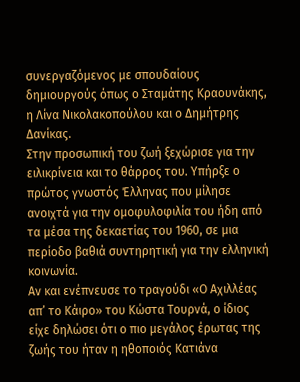συνεργαζόμενος με σπουδαίους δημιουργούς όπως ο Σταμάτης Κραουνάκης, η Λίνα Νικολακοπούλου και ο Δημήτρης Δανίκας.
Στην προσωπική του ζωή ξεχώρισε για την ειλικρίνεια και το θάρρος του. Υπήρξε ο πρώτος γνωστός Έλληνας που μίλησε ανοιχτά για την ομοφυλοφιλία του ήδη από τα μέσα της δεκαετίας του 1960, σε μια περίοδο βαθιά συντηρητική για την ελληνική κοινωνία.
Αν και ενέπνευσε το τραγούδι «Ο Αχιλλέας απ’ το Κάιρο» του Κώστα Τουρνά, ο ίδιος είχε δηλώσει ότι ο πιο μεγάλος έρωτας της ζωής του ήταν η ηθοποιός Κατιάνα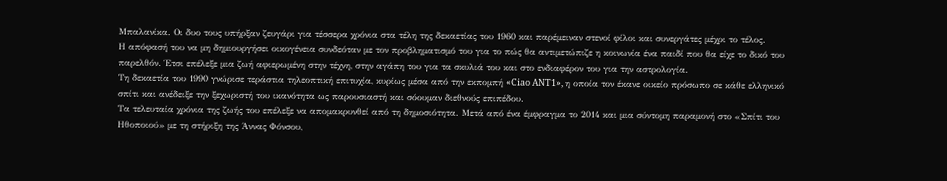Μπαλανίκα. Οι δυο τους υπήρξαν ζευγάρι για τέσσερα χρόνια στα τέλη της δεκαετίας του 1960 και παρέμειναν στενοί φίλοι και συνεργάτες μέχρι το τέλος.
Η απόφασή του να μη δημιουργήσει οικογένεια συνδεόταν με τον προβληματισμό του για το πώς θα αντιμετώπιζε η κοινωνία ένα παιδί που θα είχε το δικό του παρελθόν. Έτσι επέλεξε μια ζωή αφιερωμένη στην τέχνη, στην αγάπη του για τα σκυλιά του και στο ενδιαφέρον του για την αστρολογία.
Τη δεκαετία του 1990 γνώρισε τεράστια τηλεοπτική επιτυχία, κυρίως μέσα από την εκπομπή «Ciao ANT1», η οποία τον έκανε οικείο πρόσωπο σε κάθε ελληνικό σπίτι και ανέδειξε την ξεχωριστή του ικανότητα ως παρουσιαστή και σόουμαν διεθνούς επιπέδου.
Τα τελευταία χρόνια της ζωής του επέλεξε να απομακρυνθεί από τη δημοσιότητα. Μετά από ένα έμφραγμα το 2014 και μια σύντομη παραμονή στο «Σπίτι του Ηθοποιού» με τη στήριξη της Άννας Φόνσου,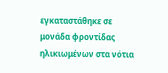εγκαταστάθηκε σε μονάδα φροντίδας ηλικιωμένων στα νότια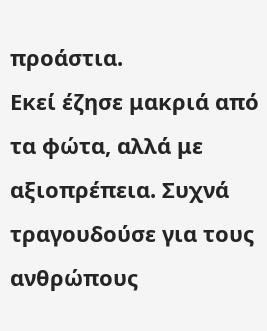προάστια.
Εκεί έζησε μακριά από τα φώτα, αλλά με αξιοπρέπεια. Συχνά τραγουδούσε για τους ανθρώπους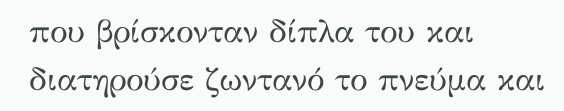που βρίσκονταν δίπλα του και διατηρούσε ζωντανό το πνεύμα και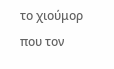το χιούμορ που τον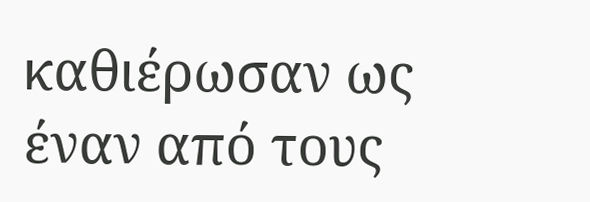καθιέρωσαν ως έναν από τους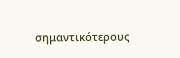σημαντικότερους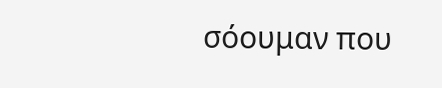σόουμαν που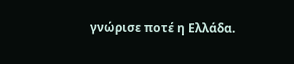γνώρισε ποτέ η Ελλάδα.